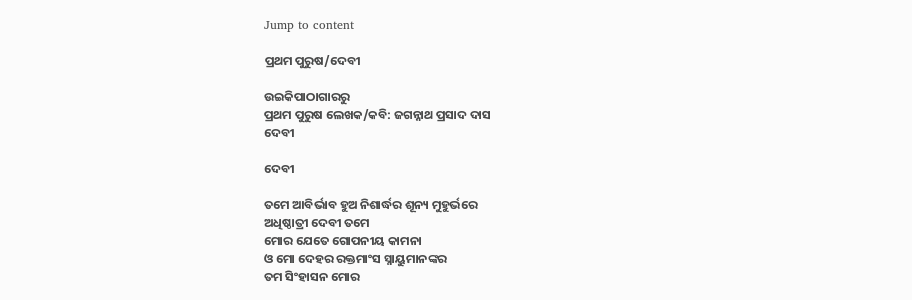Jump to content

ପ୍ରଥମ ପୁରୁଷ/ଦେବୀ

ଉଇକିପାଠାଗାର‌ରୁ
ପ୍ରଥମ ପୁରୁଷ ଲେଖକ/କବି: ଜଗନ୍ନାଥ ପ୍ରସାଦ ଦାସ
ଦେବୀ

ଦେବୀ

ତମେ ଆବିର୍ଭାବ ହୁଅ ନିଶାର୍ଦ୍ଧର ଶୂନ୍ୟ ମୁହୁର୍ଭରେ
ଅଧିଷ୍ଠାତ୍ରୀ ଦେବୀ ତମେ
ମୋର ଯେତେ ଗୋପନୀୟ କାମନା
ଓ ମୋ ଦେହର ରକ୍ତମାଂସ ସ୍ନାୟୁମାନଙ୍କର
ତମ ସିଂହାସନ ମୋର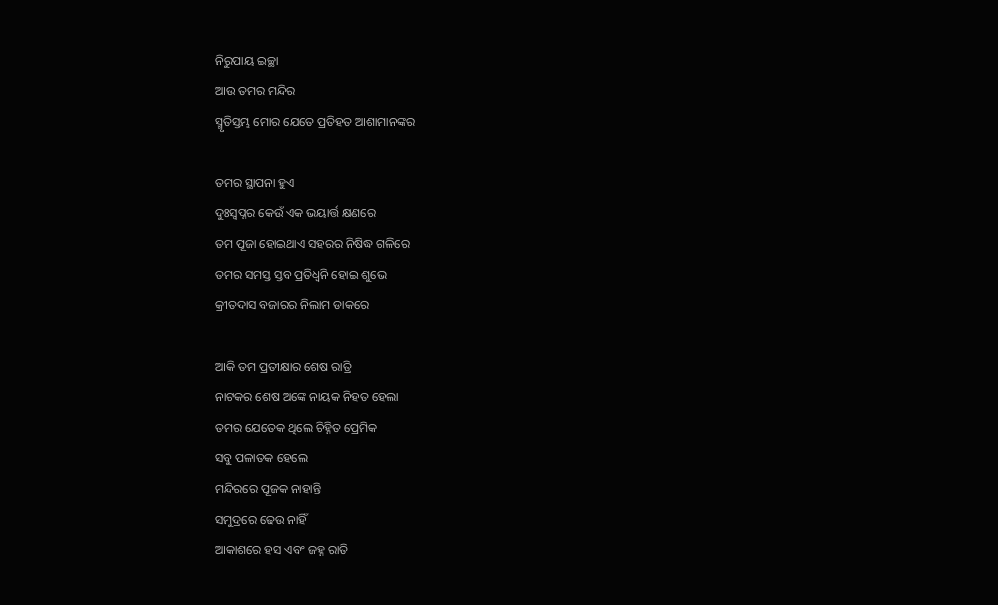ନିରୁପାୟ ଇଚ୍ଛା
ଆଉ ତମର ମନ୍ଦିର
ସ୍ମୃତିସ୍ତମ୍ଭ ମୋର ଯେତେ ପ୍ରତିହତ ଆଶାମାନଙ୍କର

ତମର ସ୍ଥାପନା ହୁଏ
ଦୁଃସ୍ୱପ୍ନର କେଉଁ ଏକ ଭୟାର୍ତ୍ତ କ୍ଷଣରେ
ତମ ପୂଜା ହୋଇଥାଏ ସହରର ନିଷିଦ୍ଧ ଗଳିରେ
ତମର ସମସ୍ତ ସ୍ତବ ପ୍ରତିଧ୍ୱନି ହୋଇ ଶୁଭେ
କ୍ରୀତଦାସ ବଜାରର ନିଲାମ ଡାକରେ

ଆକି ତମ ପ୍ରତୀକ୍ଷାର ଶେଷ ରାତ୍ରି
ନାଟକର ଶେଷ ଅଙ୍କେ ନାୟକ ନିହତ ହେଲା
ତମର ଯେତେକ ଥିଲେ ଚିହ୍ନିତ ପ୍ରେମିକ
ସବୁ ପଳାତକ ହେଲେ
ମନ୍ଦିରରେ ପୂଜକ ନାହାନ୍ତି
ସମୁଦ୍ରରେ ଢେଉ ନାହିଁ
ଆକାଶରେ ହସ ଏବଂ ଜହ୍ନ ରାତି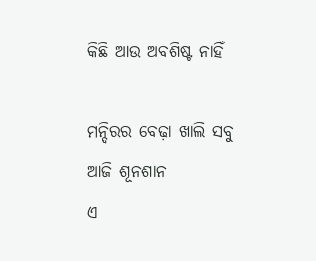କିଛି ଆଉ ଅବଶିଷ୍ଟ ନାହିଁ

ମନ୍ଦିରର ବେଢ଼ା ଖାଲି ସବୁ ଆଜି ଶୂନଶାନ
ଏ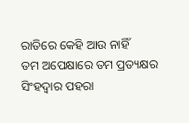ରାତିରେ କେହି ଆଉ ନାହିଁ
ତମ ଅପେକ୍ଷାରେ ତମ ପ୍ରତ୍ୟକ୍ଷର
ସିଂହଦ୍ୱାର ପହରା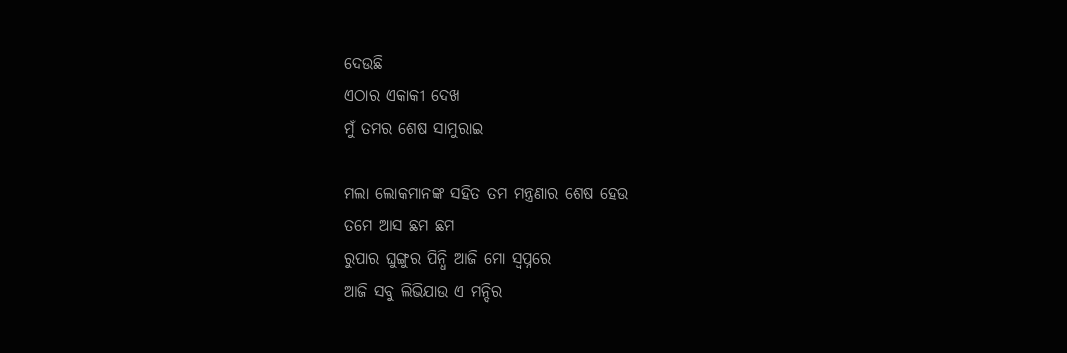ଦେଉଛି
ଏଠାର ଏକାକୀ ଦେଖ
ମୁଁ ତମର ଶେଷ ସାମୁରାଇ

ମଲା ଲୋକମାନଙ୍କ ସହିତ ତମ ମନ୍ତ୍ରଣାର ଶେଷ ହେଉ
ତମେ ଆସ ଛମ ଛମ
ରୁପାର ଘୁଙ୍ଗୁର ପିନ୍ଧି ଆଜି ମୋ ସ୍ୱପ୍ନରେ
ଆଜି ସବୁ ଲିଭିଯାଉ ଏ ମନ୍ଦିର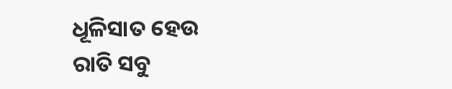ଧୂଳିସାତ ହେଉ
ରାତି ସବୁ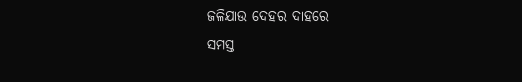ଜଳିଯାଉ ଦେହର ଦାହରେ
ସମସ୍ତ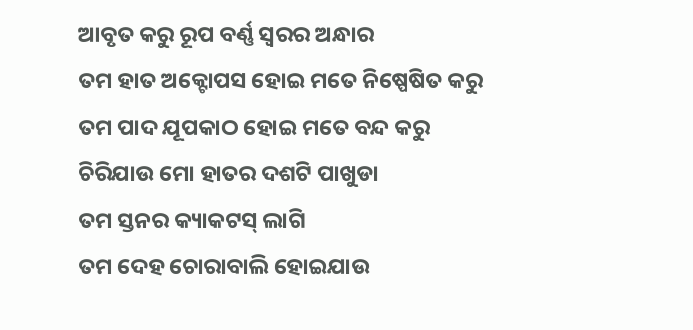ଆବୃତ କରୁ ରୂପ ବର୍ଣ୍ଣ ସ୍ୱରର ଅନ୍ଧାର
ତମ ହାତ ଅକ୍ଟୋପସ ହୋଇ ମତେ ନିଷ୍ପେଷିତ କରୁ
ତମ ପାଦ ଯୂପକାଠ ହୋଇ ମତେ ବନ୍ଦ କରୁ
ଚିରିଯାଉ ମୋ ହାତର ଦଶଟି ପାଖୁଡା
ତମ ସ୍ତନର କ୍ୟାକଟସ୍ ଲାଗି
ତମ ଦେହ ଚୋରାବାଲି ହୋଇଯାଉ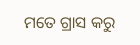ମତେ ଗ୍ରାସ କରୁ